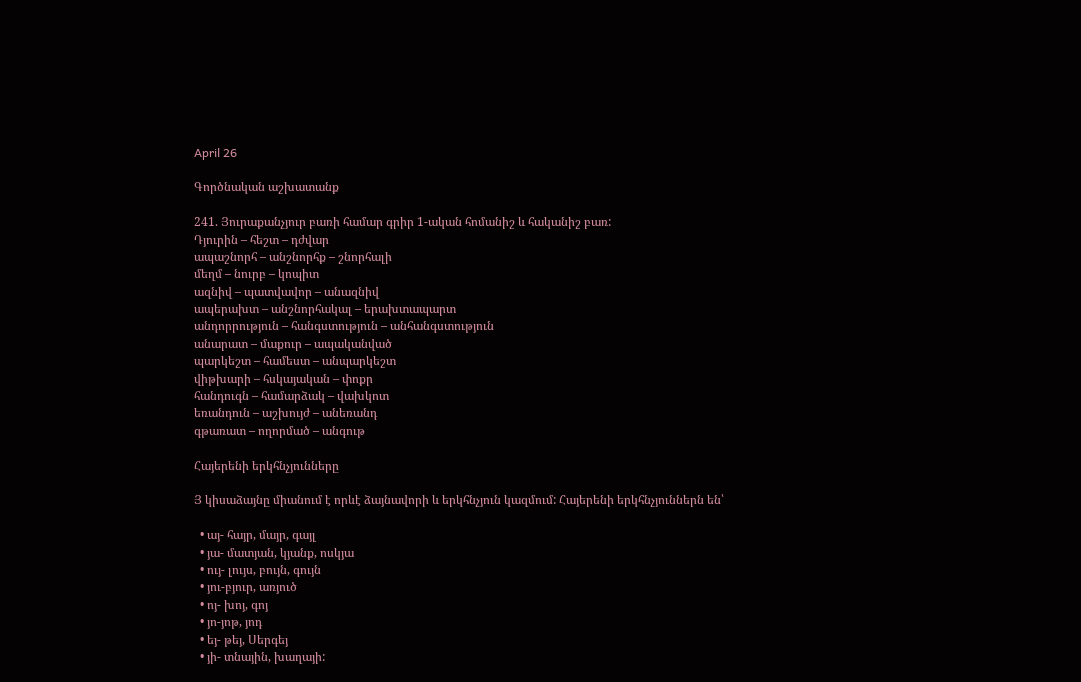April 26

Գործնական աշխատանք

241. Յուրաքանչյուր բառի համար գրիր 1-ական հոմանիշ և հականիշ բառ:
Դյուրին – հեշտ – դժվար
ապաշնորհ – անշնորհք – շնորհալի
մեղմ – նուրբ – կոպիտ
ազնիվ – պատվավոր – անազնիվ
ապերախտ – անշնորհակալ – երախտապարտ
անդորրություն – հանգստություն – անհանգստություն
անարատ – մաքուր – ապականված
պարկեշտ – համեստ – անպարկեշտ
վիթխարի – հսկայական – փոքր
հանդուգն – համարձակ – վախկոտ
եռանդուն – աշխույժ – անեռանդ
գթառատ – ողորմած – անգութ

Հայերենի երկհնչյունները

Յ կիսաձայնը միանում է որևէ ձայնավորի և երկհնչյուն կազմում: Հայերենի երկհնչյուններն են՝

  • այ- հայր, մայր, գայլ
  • յա- մատյան, կյանք, ոսկյա
  • ույ- լույս, բույն, գույն
  • յու-բյուր, առյուծ
  • ոյ- խոյ, գոյ
  • յո-յոթ, յոդ
  • եյ- թեյ, Սերգեյ
  • յի- տնային, խաղայի: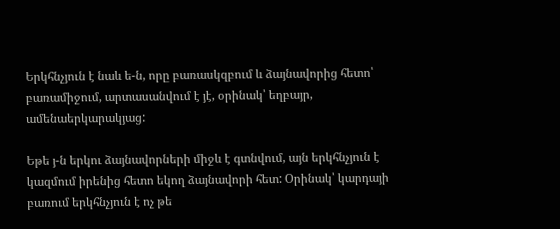Երկհնչյուն է նաև ե-ն, որը բառասկզբում և ձայնավորից հետո՝ բառամիջում, արտասանվում է յէ, օրինակ՝ եղբայր, ամենաերկարակյաց:

Եթե յ-ն երկու ձայնավորների միջև է գտնվում, այն երկհնչյուն է կազմում իրենից հետո եկող ձայնավորի հետ: Օրինակ՝ կարդայի բառում երկհնչյուն է ոչ թե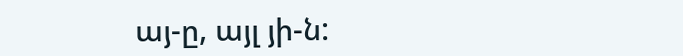այ-ը, այլ յի-ն: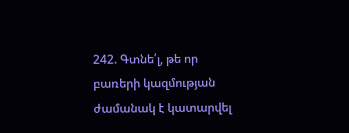242. Գտնե՛լ, թե որ բառերի կազմության ժամանակ է կատարվել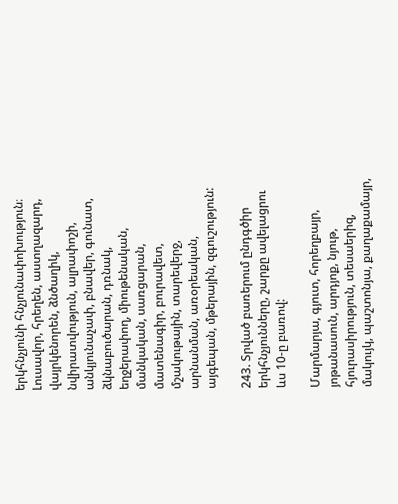երկհնչյունի հնչյունափոխություն։
Լուսավոր, հրեղեն, աստղազարդ, վայրկենորեն, ձնծաղիկ, նվիրատվություն, ալրափոշի, անկյունաչափ, բնավեր, գունատ, ձկնաբուծարան, դռնակ, եղջերափող, միութենական, մանկական, սառցարան,  մատենագիր, բուրավետ, մշակութային, տարեվերջ, արնանման, առօրեական, այգեպան, մթերային, զգուշություն:

243. Տրված բառերում ընդգծիր երկհնչյունները, շարքը ավելացրու ևս 10-ը բառով:

Մարմարյա, գյուտ, հորեղբայր, յոթանասուն, արդյոք, նյութ, հյուրասիրություն, տեսաերիզ, մակույկ, պաշտոնյա, քաղաքամայր,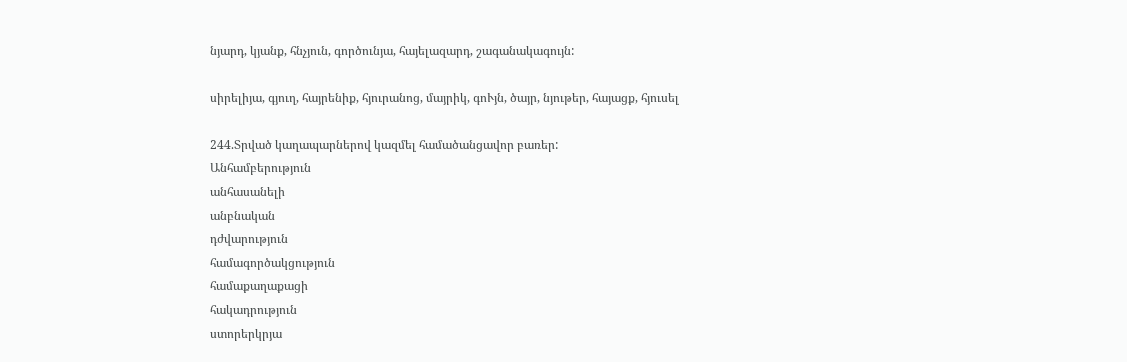նյարդ, կյանք, հնչյուն, գործունյա, հայելազարդ, շագանակագույն:

սիրելիյա, գյուղ, հայրենիք, հյուրանոց, մայրիկ, գոՒյն, ծայր, նյութեր, հայացք, հյուսել

244.Տրված կաղապարներով կազմել համածանցավոր բառեր:
Անհամբերություն
անհասանելի
անբնական
դժվարություն
համագործակցություն
համաքաղաքացի
հակադրություն
ստորերկրյա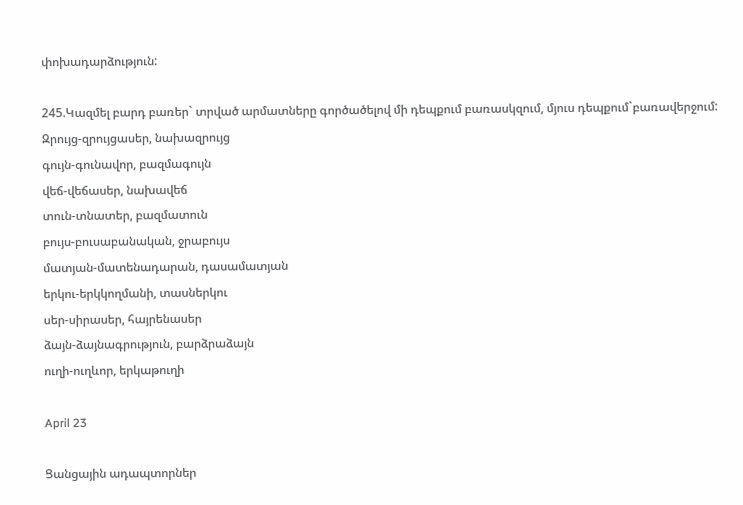փոխադարձություն:

245.Կազմել բարդ բառեր` տրված արմատները գործածելով մի դեպքում բառասկզում, մյուս դեպքում`բառավերջում:
Զրույց-զրույցասեր, նախազրույց
գույն-գունավոր, բազմագույն
վեճ-վեճասեր, նախավեճ
տուն-տնատեր, բազմատուն
բույս-բուսաբանական, ջրաբույս
մատյան-մատենադարան, դասամատյան
երկու-երկկողմանի, տասներկու
սեր-սիրասեր, հայրենասեր
ձայն-ձայնագրություն, բարձրաձայն
ուղի-ուղևոր, երկաթուղի

April 23

Ցանցային ադապտորներ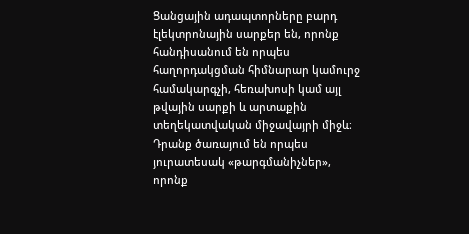Ցանցային ադապտորները բարդ էլեկտրոնային սարքեր են, որոնք հանդիսանում են որպես հաղորդակցման հիմնարար կամուրջ համակարգչի, հեռախոսի կամ այլ թվային սարքի և արտաքին տեղեկատվական միջավայրի միջև։ Դրանք ծառայում են որպես յուրատեսակ «թարգմանիչներ», որոնք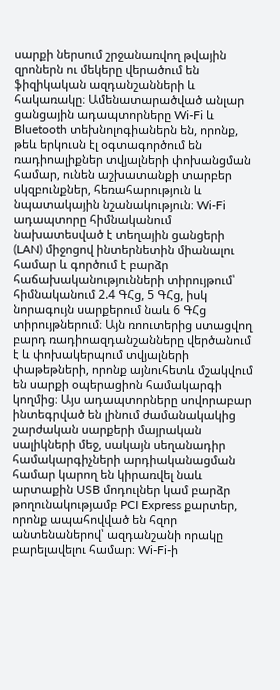սարքի ներսում շրջանառվող թվային զրոներն ու մեկերը վերածում են ֆիզիկական ազդանշանների և հակառակը։ Ամենատարածված անլար ցանցային ադապտորները Wi-Fi և Bluetooth տեխնոլոգիաներն են, որոնք, թեև երկուսն էլ օգտագործում են ռադիոալիքներ տվյալների փոխանցման համար, ունեն աշխատանքի տարբեր սկզբունքներ, հեռահարություն և նպատակային նշանակություն։ Wi-Fi ադապտորը հիմնականում նախատեսված է տեղային ցանցերի (LAN) միջոցով ինտերնետին միանալու համար և գործում է բարձր հաճախականությունների տիրույթում՝ հիմնականում 2.4 ԳՀց, 5 ԳՀց, իսկ նորագույն սարքերում նաև 6 ԳՀց տիրույթներում։ Այն ռոուտերից ստացվող բարդ ռադիոազդանշանները վերծանում է և փոխակերպում տվյալների փաթեթների, որոնք այնուհետև մշակվում են սարքի օպերացիոն համակարգի կողմից։ Այս ադապտորները սովորաբար ինտեգրված են լինում ժամանակակից շարժական սարքերի մայրական սալիկների մեջ, սակայն սեղանադիր համակարգիչների արդիականացման համար կարող են կիրառվել նաև արտաքին USB մոդուլներ կամ բարձր թողունակությամբ PCI Express քարտեր, որոնք ապահովված են հզոր անտենաներով՝ ազդանշանի որակը բարելավելու համար։ Wi-Fi-ի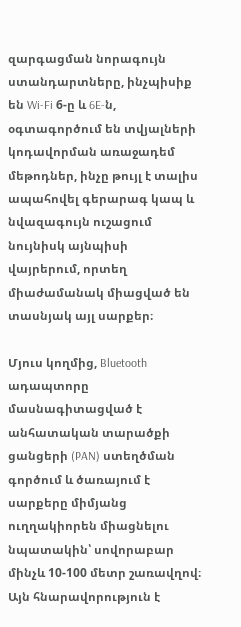զարգացման նորագույն ստանդարտները, ինչպիսիք են Wi-Fi 6-ը և 6E-ն, օգտագործում են տվյալների կոդավորման առաջադեմ մեթոդներ, ինչը թույլ է տալիս ապահովել գերարագ կապ և նվազագույն ուշացում նույնիսկ այնպիսի վայրերում, որտեղ միաժամանակ միացված են տասնյակ այլ սարքեր։

Մյուս կողմից, Bluetooth ադապտորը մասնագիտացված է անհատական տարածքի ցանցերի (PAN) ստեղծման գործում և ծառայում է սարքերը միմյանց ուղղակիորեն միացնելու նպատակին՝ սովորաբար մինչև 10-100 մետր շառավղով։ Այն հնարավորություն է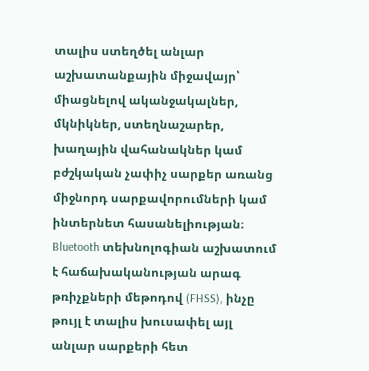տալիս ստեղծել անլար աշխատանքային միջավայր՝ միացնելով ականջակալներ, մկնիկներ, ստեղնաշարեր, խաղային վահանակներ կամ բժշկական չափիչ սարքեր առանց միջնորդ սարքավորումների կամ ինտերնետ հասանելիության։ Bluetooth տեխնոլոգիան աշխատում է հաճախականության արագ թռիչքների մեթոդով (FHSS), ինչը թույլ է տալիս խուսափել այլ անլար սարքերի հետ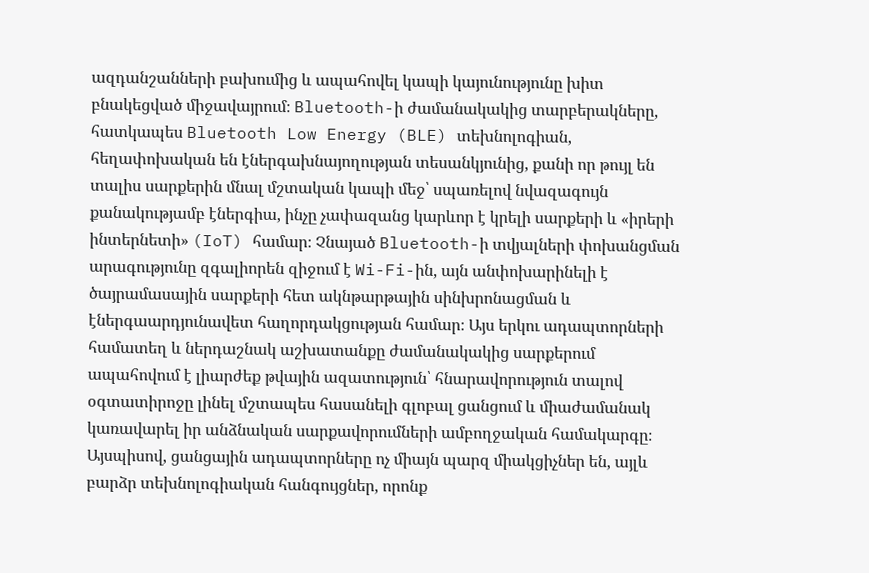ազդանշանների բախումից և ապահովել կապի կայունությունը խիտ բնակեցված միջավայրում։ Bluetooth-ի ժամանակակից տարբերակները, հատկապես Bluetooth Low Energy (BLE) տեխնոլոգիան, հեղափոխական են էներգախնայողության տեսանկյունից, քանի որ թույլ են տալիս սարքերին մնալ մշտական կապի մեջ՝ սպառելով նվազագույն քանակությամբ էներգիա, ինչը չափազանց կարևոր է կրելի սարքերի և «իրերի ինտերնետի» (IoT) համար։ Չնայած Bluetooth-ի տվյալների փոխանցման արագությունը զգալիորեն զիջում է Wi-Fi-ին, այն անփոխարինելի է ծայրամասային սարքերի հետ ակնթարթային սինխրոնացման և էներգաարդյունավետ հաղորդակցության համար։ Այս երկու ադապտորների համատեղ և ներդաշնակ աշխատանքը ժամանակակից սարքերում ապահովում է լիարժեք թվային ազատություն՝ հնարավորություն տալով օգտատիրոջը լինել մշտապես հասանելի գլոբալ ցանցում և միաժամանակ կառավարել իր անձնական սարքավորումների ամբողջական համակարգը։ Այսպիսով, ցանցային ադապտորները ոչ միայն պարզ միակցիչներ են, այլև բարձր տեխնոլոգիական հանգույցներ, որոնք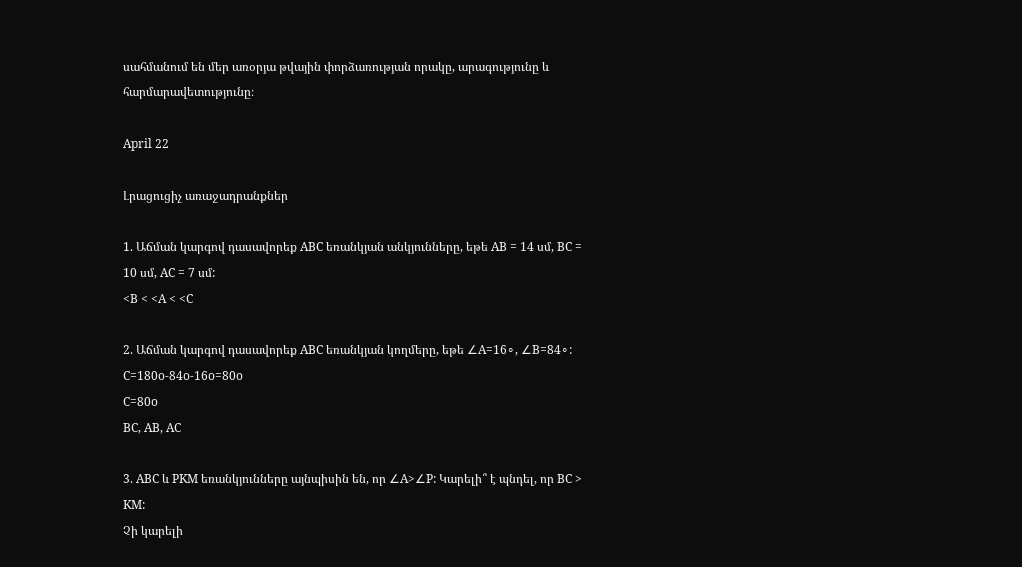սահմանում են մեր առօրյա թվային փորձառության որակը, արագությունը և հարմարավետությունը։

April 22

Լրացուցիչ առաջադրանքներ

1. Աճման կարգով դասավորեք ABC եռանկյան անկյունները, եթե AB = 14 սմ, BC = 10 սմ, AC = 7 սմ:
<B < <A < <C

2. Աճման կարգով դասավորեք ABC եռանկյան կողմերը, եթե ∠A=16∘, ∠B=84∘:
C=180o-84o-16o=80o
C=80o
BC, AB, AC

3. ABC և PKM եռանկյունները այնպիսին են, որ ∠A>∠P: Կարելի՞ է պնդել, որ BC > KM:
Չի կարելի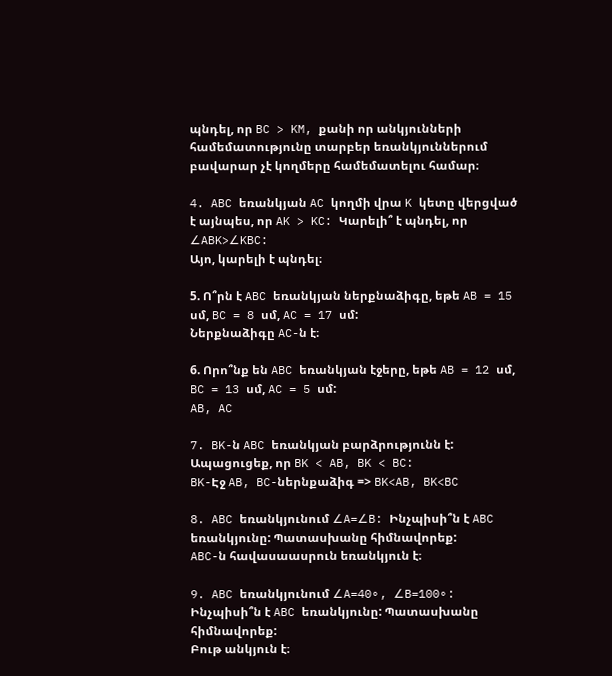պնդել, որ BC > KM, քանի որ անկյունների համեմատությունը տարբեր եռանկյուններում բավարար չէ կողմերը համեմատելու համար։

4. ABC եռանկյան AC կողմի վրա K կետը վերցված է այնպես, որ AK > KC: Կարելի՞ է պնդել, որ ∠ABK>∠KBC:
Այո, կարելի է պնդել։

5. Ո՞րն է ABC եռանկյան ներքնաձիգը, եթե AB = 15 սմ, BC = 8 սմ, AC = 17 սմ:
Ներքնաձիգը AC-ն է։

6. Որո՞նք են ABC եռանկյան էջերը, եթե AB = 12 սմ, BC = 13 սմ, AC = 5 սմ:
AB, AC

7. BK-ն ABC եռանկյան բարձրությունն է: Ապացուցեք, որ BK < AB, BK < BC:
BK-Էջ AB, BC-ներնքաձիգ => BK<AB, BK<BC

8. ABC եռանկյունում ∠A=∠B: Ինչպիսի՞ն է ABC եռանկյունը: Պատասխանը հիմնավորեք:
ABC-ն հավասաասրուն եռանկյուն է։

9. ABC եռանկյունում ∠A=40∘, ∠B=100∘: Ինչպիսի՞ն է ABC եռանկյունը: Պատասխանը հիմնավորեք:
Բութ անկյուն է։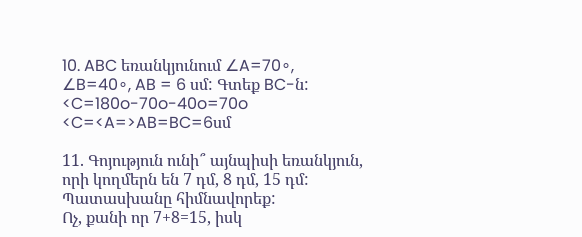10. ABC եռանկյունում ∠A=70∘, ∠B=40∘, AB = 6 սմ: Գտեք BC-ն:
<C=180o-70o-40o=70o
<C=<A=>AB=BC=6սմ

11. Գոյություն ունի՞ այնպիսի եռանկյուն, որի կողմերն են 7 դմ, 8 դմ, 15 դմ: Պատասխանը հիմնավորեք:
Ոչ, քանի որ 7+8=15, իսկ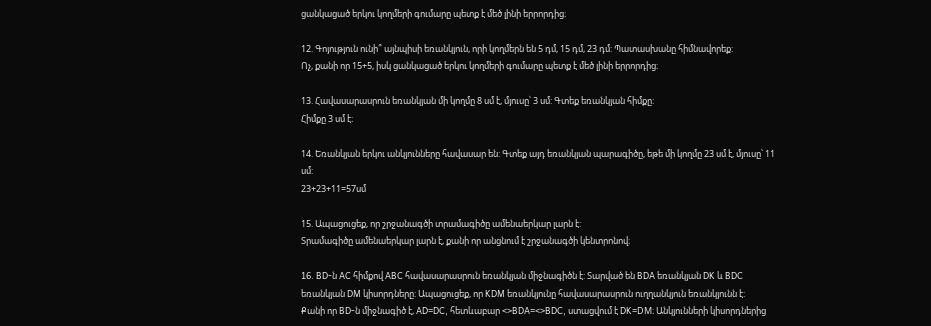ցանկացած երկու կողմերի գումարը պետք է մեծ լինի երրորդից։

12. Գոյություն ունի՞ այնպիսի եռանկյուն, որի կողմերն են 5 դմ, 15 դմ, 23 դմ: Պատասխանը հիմնավորեք:
Ոչ, քանի որ 15+5, իսկ ցանկացած երկու կողմերի գումարը պետք է մեծ լինի երրորդից։

13. Հավասարասրուն եռանկյան մի կողմը 8 սմ է, մյուսը՝ 3 սմ: Գտեք եռանկյան հիմքը:
Հիմքը 3 սմ է։

14. Եռանկյան երկու անկյունները հավասար են: Գտեք այդ եռանկյան պարագիծը, եթե մի կողմը 23 սմ է, մյուսը՝ 11 սմ:
23+23+11=57սմ

15. Ապացուցեք, որ շրջանագծի տրամագիծը ամենաերկար լարն է:
Տրամագիծը ամենաերկար լարն է, քանի որ անցնում է շրջանագծի կենտրոնով։

16. BD-ն AC հիմքով ABC հավասարասրուն եռանկյան միջնագիծն է: Տարված են BDA եռանկյան DK և BDC եռանկյան DM կիսորդները: Ապացուցեք, որ KDM եռանկյունը հավասարասրուն ուղղանկյուն եռանկյունն է:
Քանի որ BD-ն միջնագիծ է, AD=DC, հետևաբար <>BDA=<>BDC, ստացվում է DK=DM։ Անկյունների կիսորդներից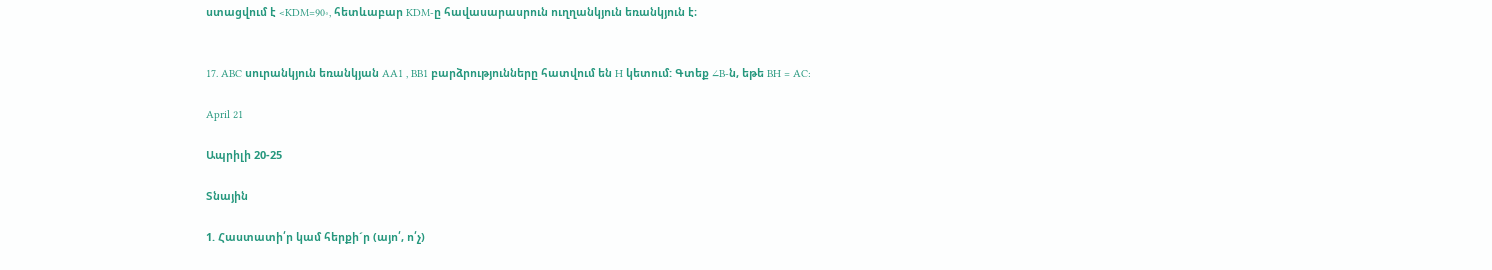ստացվում է <KDM=90∘, հետևաբար KDM-ը հավասարասրուն ուղղանկյուն եռանկյուն է։


17. ABC սուրանկյուն եռանկյան AA1 , BB1 բարձրությունները հատվում են H կետում: Գտեք ∠B-ն, եթե BH = AC:

April 21

Ապրիլի 20-25

Տնային

1. Հաստատի՛ր կամ հերքի´ր (այո՛, ո՛չ)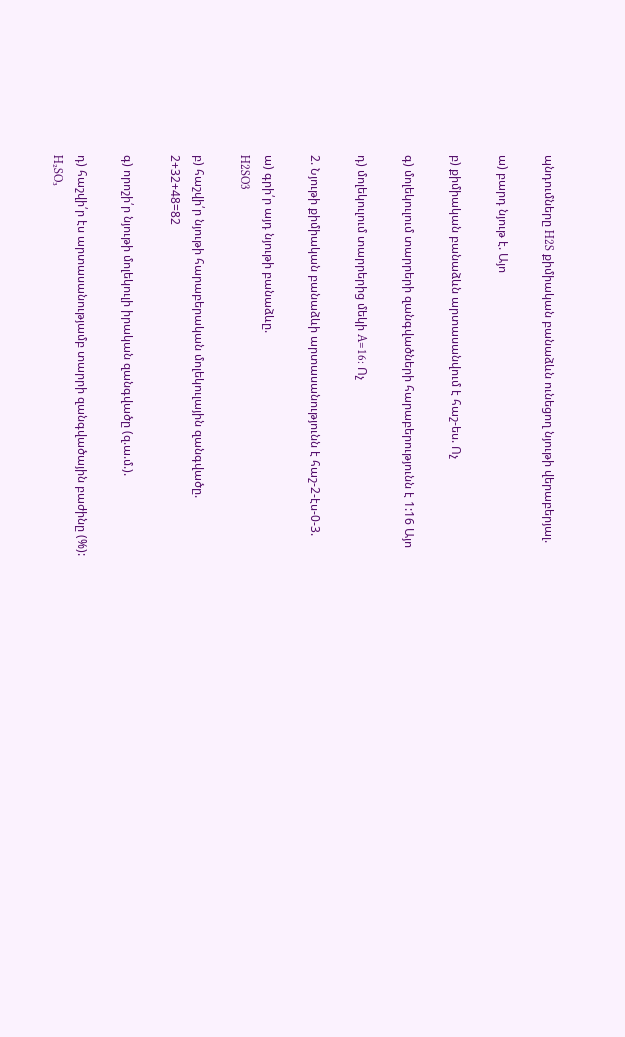պնդումները H2S քիմիական բանաձևն ունեցող նյութի վերաբերյալ.

ա) բարդ նյութ է. Այո

բ) քիմիական բանաձևն արտասանվում է հաշ-ես. Ոչ

գ) մոլեկուլում տարրերի զանգվածների հարաբերությունն է 1:16 Այո

դ) մոլեկուլում տարրերից մեկի A=16: Ոչ

2. Նյութի քիմիական բանաձևի արտասանությունն է հաշ-2-էս-0-3.

ա) գրի՛ր այդ նյութի բանաձևը.
H2SO3

բ) հաշվի՛ր նյութի հարաբերական մոլեկուլային զանգվածը.
2+32+48=82

գ) որոշի՛ր նյութի մոլեկուլի իրական զանգվածը (զ.ա.մ.).

դ) հաշվի՛ր էս արտասանությամբ տարրի զանգվածային բաժինը (%):
H₂SO₃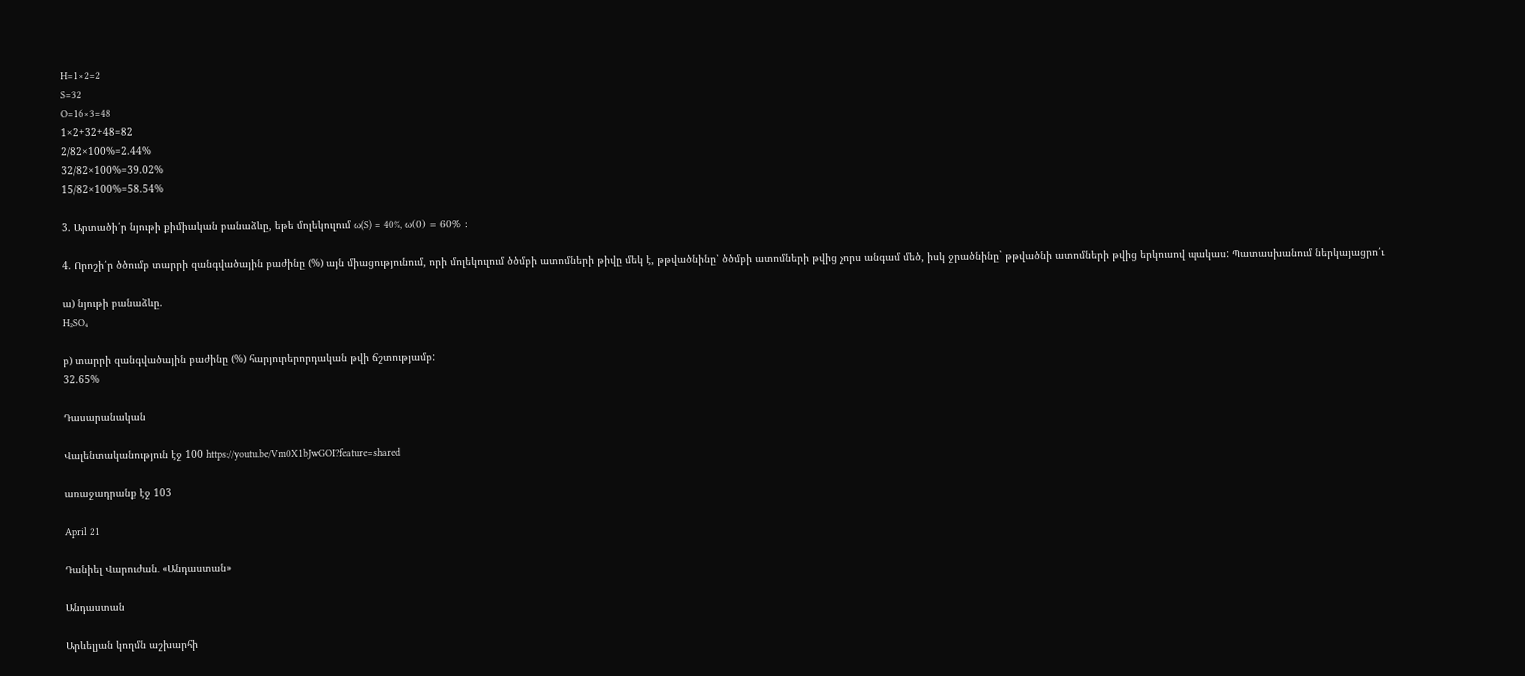H=1×2=2
S=32
O=16×3=48
1×2+32+48=82
2/82×100%=2.44%
32/82×100%=39.02%
15/82×100%=58.54%

3. Արտածի՛ր նյութի քիմիական բանաձևը, եթե մոլեկուլում ω(S) = 40%, ω(0) = 60% :

4. Որոշի՛ր ծծումբ տարրի զանգվածային բաժինը (%) այն միացությունում, որի մոլեկուլում ծծմբի ատոմների թիվը մեկ է, թթվածնինը՝ ծծմբի ատոմների թվից չորս անգամ մեծ, իսկ ջրածնինը` թթվածնի ատոմների թվից երկուսով պակաս: Պատասխանում ներկայացրո՛ւ

ա) նյութի բանաձևը.
H₂SO₄

բ) տարրի զանգվածային բաժինը (%) հարյուրերորդական թվի ճշտությամբ:
32.65%

Դասարանական

Վալենտականություն էջ 100 https://youtu.be/Vm0X1bJwGOI?feature=shared

առաջադրանք էջ 103

April 21

Դանիել Վարուժան․ «Անդաստան»

Անդաստան

Արևելյան կողմն աշխարհի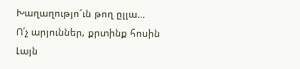Խաղաղությո՜ւն թող ըլլա…
Ո՛չ արյուններ, քրտինք հոսին
Լայն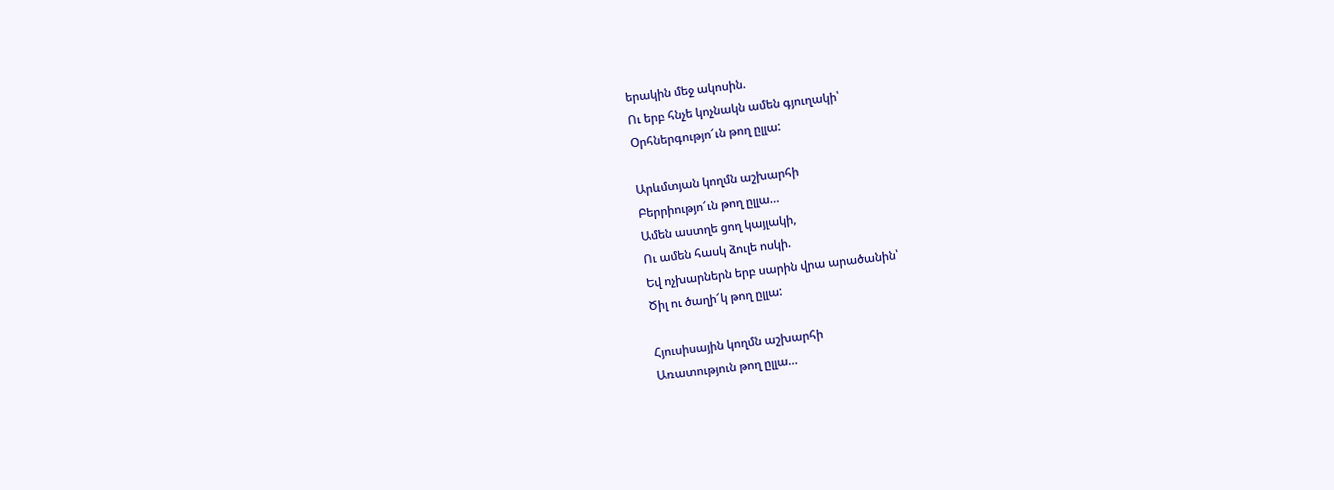երակին մեջ ակոսին.
Ու երբ հնչե կոչնակն ամեն գյուղակի՝
Օրհներգությո՜ւն թող ըլլա:

Արևմտյան կողմն աշխարհի
Բերրիությո՜ւն թող ըլլա…
Ամեն աստղե ցող կայլակի,
Ու ամեն հասկ ձուլե ոսկի.
Եվ ոչխարներն երբ սարին վրա արածանին՝
Ծիլ ու ծաղի՜կ թող ըլլա:

Հյուսիսային կողմն աշխարհի
Առատություն թող ըլլա…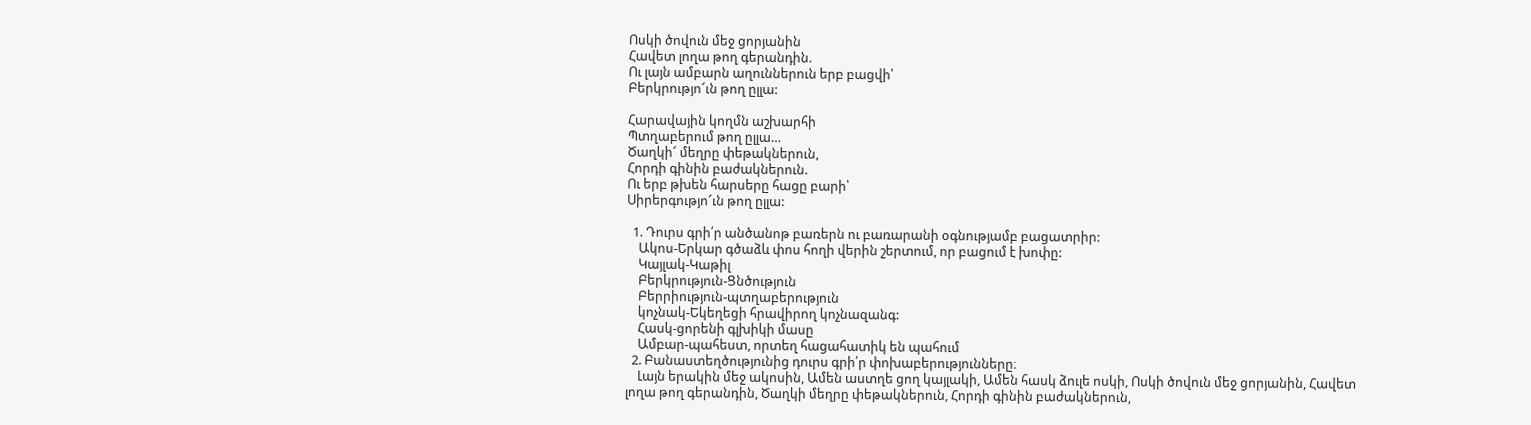Ոսկի ծովուն մեջ ցորյանին
Հավետ լողա թող գերանդին.
Ու լայն ամբարն աղուններուն երբ բացվի՝
Բերկրությո՜ւն թող ըլլա:

Հարավային կողմն աշխարհի
Պտղաբերում թող ըլլա…
Ծաղկի՜ մեղրը փեթակներուն,
Հորդի գինին բաժակներուն.
Ու երբ թխեն հարսերը հացը բարի՝
Սիրերգությո՜ւն թող ըլլա:

  1. Դուրս գրի՛ր անծանոթ բառերն ու բառարանի օգնությամբ բացատրիր:
    Ակոս-Երկար գծաձև փոս հողի վերին շերտում, որ բացում է խոփը:
    Կայլակ-Կաթիլ
    Բերկրություն-Ցնծություն
    Բերրիություն-պտղաբերություն
    կոչնակ-Եկեղեցի հրավիրող կոչնազանգ:
    Հասկ-ցորենի գլխիկի մասը
    Ամբար-պահեստ, որտեղ հացահատիկ են պահում
  2. Բանաստեղծությունից դուրս գրի՛ր փոխաբերությունները։
    Լայն երակին մեջ ակոսին, Ամեն աստղե ցող կայլակի, Ամեն հասկ ձուլե ոսկի, Ոսկի ծովուն մեջ ցորյանին, Հավետ լողա թող գերանդին, Ծաղկի մեղրը փեթակներուն, Հորդի գինին բաժակներուն,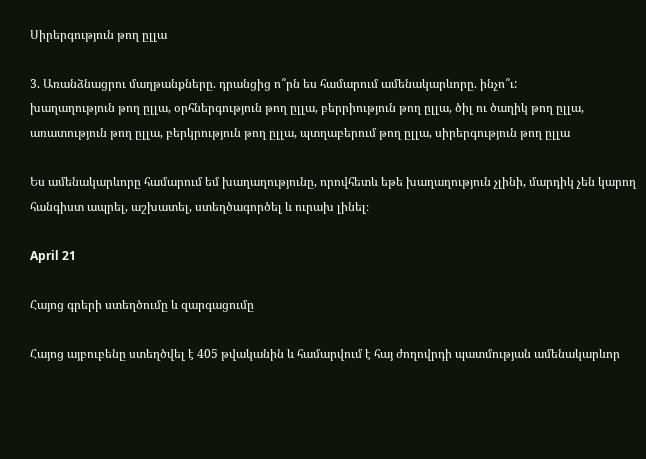Սիրերգություն թող ըլլա

3. Առանձնացրու մաղթանքները. դրանցից ո՞րն ես համարում ամենակարևորը. ինչո՞ւ:
խաղաղություն թող ըլլա, օրհներգություն թող ըլլա, բերրիություն թող ըլլա, ծիլ ու ծաղիկ թող ըլլա, առատություն թող ըլլա, բերկրություն թող ըլլա, պտղաբերում թող ըլլա, սիրերգություն թող ըլլա

Ես ամենակարևորը համարում եմ խաղաղությունը, որովհետև եթե խաղաղություն չլինի, մարդիկ չեն կարող հանգիստ ապրել, աշխատել, ստեղծագործել և ուրախ լինել։

April 21

Հայոց գրերի ստեղծումը և զարգացումը

Հայոց այբուբենը ստեղծվել է 405 թվականին և համարվում է հայ ժողովրդի պատմության ամենակարևոր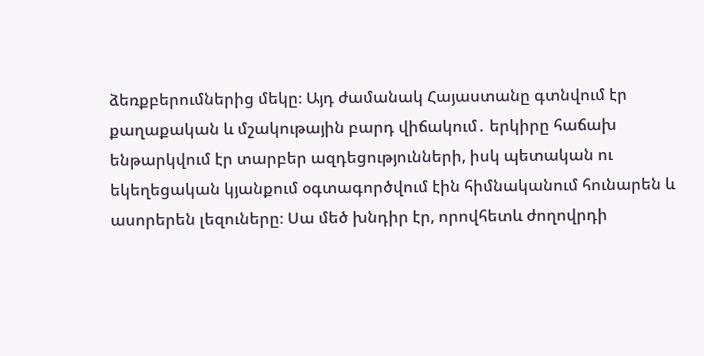ձեռքբերումներից մեկը։ Այդ ժամանակ Հայաստանը գտնվում էր քաղաքական և մշակութային բարդ վիճակում․ երկիրը հաճախ ենթարկվում էր տարբեր ազդեցությունների, իսկ պետական ու եկեղեցական կյանքում օգտագործվում էին հիմնականում հունարեն և ասորերեն լեզուները։ Սա մեծ խնդիր էր, որովհետև ժողովրդի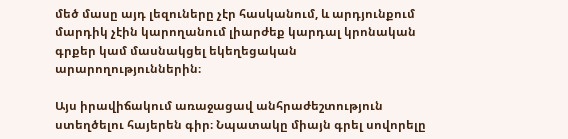մեծ մասը այդ լեզուները չէր հասկանում, և արդյունքում մարդիկ չէին կարողանում լիարժեք կարդալ կրոնական գրքեր կամ մասնակցել եկեղեցական արարողություններին։

Այս իրավիճակում առաջացավ անհրաժեշտություն ստեղծելու հայերեն գիր։ Նպատակը միայն գրել սովորելը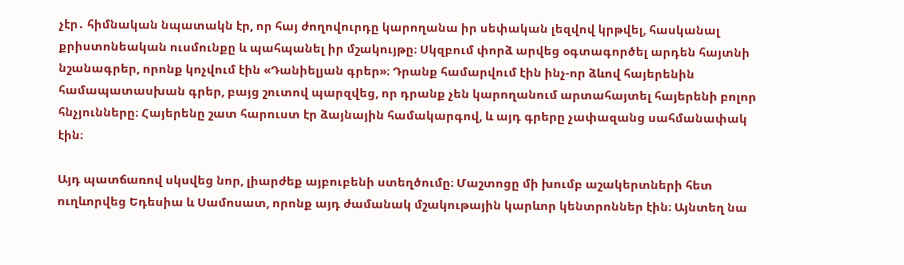չէր․ հիմնական նպատակն էր, որ հայ ժողովուրդը կարողանա իր սեփական լեզվով կրթվել, հասկանալ քրիստոնեական ուսմունքը և պահպանել իր մշակույթը։ Սկզբում փորձ արվեց օգտագործել արդեն հայտնի նշանագրեր, որոնք կոչվում էին «Դանիելյան գրեր»։ Դրանք համարվում էին ինչ-որ ձևով հայերենին համապատասխան գրեր, բայց շուտով պարզվեց, որ դրանք չեն կարողանում արտահայտել հայերենի բոլոր հնչյունները։ Հայերենը շատ հարուստ էր ձայնային համակարգով, և այդ գրերը չափազանց սահմանափակ էին։

Այդ պատճառով սկսվեց նոր, լիարժեք այբուբենի ստեղծումը։ Մաշտոցը մի խումբ աշակերտների հետ ուղևորվեց Եդեսիա և Սամոսատ, որոնք այդ ժամանակ մշակութային կարևոր կենտրոններ էին։ Այնտեղ նա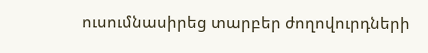ուսումնասիրեց տարբեր ժողովուրդների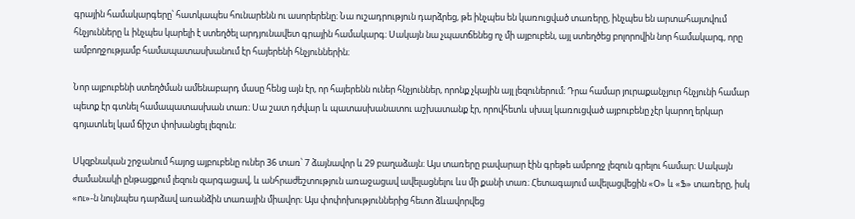գրային համակարգերը՝ հատկապես հունարենն ու ասորերենը։ Նա ուշադրություն դարձրեց, թե ինչպես են կառուցված տառերը, ինչպես են արտահայտվում հնչյունները և ինչպես կարելի է ստեղծել արդյունավետ գրային համակարգ։ Սակայն նա չպատճենեց ոչ մի այբուբեն, այլ ստեղծեց բոլորովին նոր համակարգ, որը ամբողջությամբ համապատասխանում էր հայերենի հնչյուններին։

Նոր այբուբենի ստեղծման ամենաբարդ մասը հենց այն էր, որ հայերենն ուներ հնչյուններ, որոնք չկային այլ լեզուներում։ Դրա համար յուրաքանչյուր հնչյունի համար պետք էր գտնել համապատասխան տառ։ Սա շատ դժվար և պատասխանատու աշխատանք էր, որովհետև սխալ կառուցված այբուբենը չէր կարող երկար գոյատևել կամ ճիշտ փոխանցել լեզուն։

Սկզբնական շրջանում հայոց այբուբենը ուներ 36 տառ՝ 7 ձայնավոր և 29 բաղաձայն։ Այս տառերը բավարար էին գրեթե ամբողջ լեզուն գրելու համար։ Սակայն ժամանակի ընթացքում լեզուն զարգացավ, և անհրաժեշտություն առաջացավ ավելացնելու ևս մի քանի տառ։ Հետագայում ավելացվեցին «Օ» և «Ֆ» տառերը, իսկ «ու»-ն նույնպես դարձավ առանձին տառային միավոր։ Այս փոփոխություններից հետո ձևավորվեց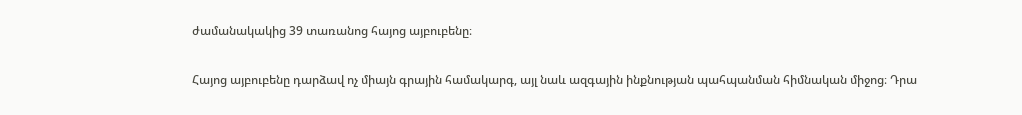ժամանակակից 39 տառանոց հայոց այբուբենը։

Հայոց այբուբենը դարձավ ոչ միայն գրային համակարգ, այլ նաև ազգային ինքնության պահպանման հիմնական միջոց։ Դրա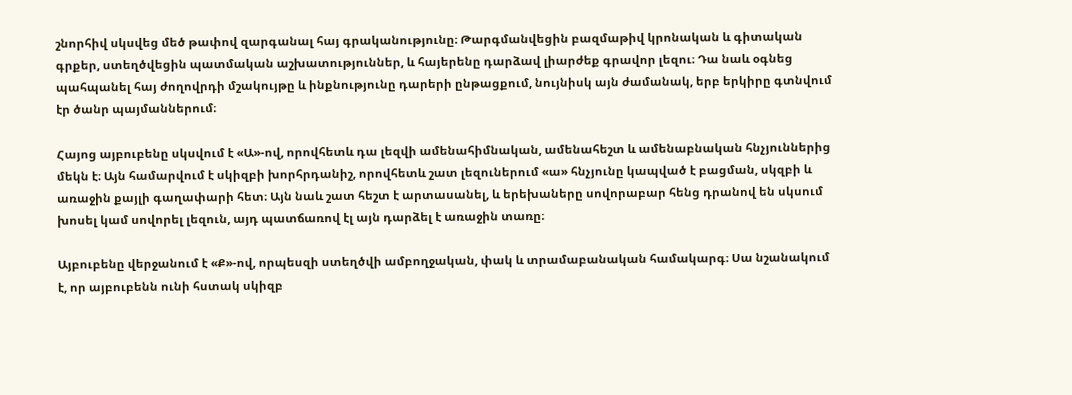շնորհիվ սկսվեց մեծ թափով զարգանալ հայ գրականությունը։ Թարգմանվեցին բազմաթիվ կրոնական և գիտական գրքեր, ստեղծվեցին պատմական աշխատություններ, և հայերենը դարձավ լիարժեք գրավոր լեզու։ Դա նաև օգնեց պահպանել հայ ժողովրդի մշակույթը և ինքնությունը դարերի ընթացքում, նույնիսկ այն ժամանակ, երբ երկիրը գտնվում էր ծանր պայմաններում։

Հայոց այբուբենը սկսվում է «Ա»-ով, որովհետև դա լեզվի ամենահիմնական, ամենահեշտ և ամենաբնական հնչյուններից մեկն է։ Այն համարվում է սկիզբի խորհրդանիշ, որովհետև շատ լեզուներում «ա» հնչյունը կապված է բացման, սկզբի և առաջին քայլի գաղափարի հետ։ Այն նաև շատ հեշտ է արտասանել, և երեխաները սովորաբար հենց դրանով են սկսում խոսել կամ սովորել լեզուն, այդ պատճառով էլ այն դարձել է առաջին տառը։

Այբուբենը վերջանում է «Ք»-ով, որպեսզի ստեղծվի ամբողջական, փակ և տրամաբանական համակարգ։ Սա նշանակում է, որ այբուբենն ունի հստակ սկիզբ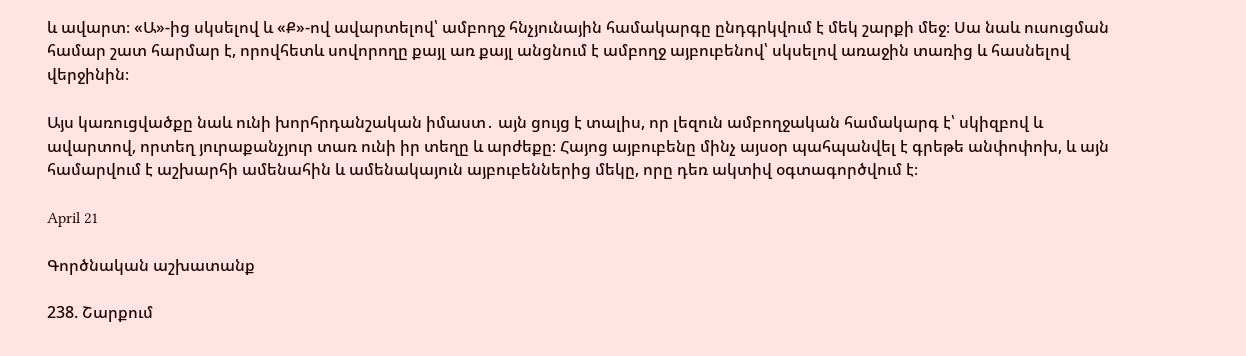և ավարտ։ «Ա»-ից սկսելով և «Ք»-ով ավարտելով՝ ամբողջ հնչյունային համակարգը ընդգրկվում է մեկ շարքի մեջ։ Սա նաև ուսուցման համար շատ հարմար է, որովհետև սովորողը քայլ առ քայլ անցնում է ամբողջ այբուբենով՝ սկսելով առաջին տառից և հասնելով վերջինին։

Այս կառուցվածքը նաև ունի խորհրդանշական իմաստ․ այն ցույց է տալիս, որ լեզուն ամբողջական համակարգ է՝ սկիզբով և ավարտով, որտեղ յուրաքանչյուր տառ ունի իր տեղը և արժեքը։ Հայոց այբուբենը մինչ այսօր պահպանվել է գրեթե անփոփոխ, և այն համարվում է աշխարհի ամենահին և ամենակայուն այբուբեններից մեկը, որը դեռ ակտիվ օգտագործվում է։

April 21

Գործնական աշխատանք

238. Շարքում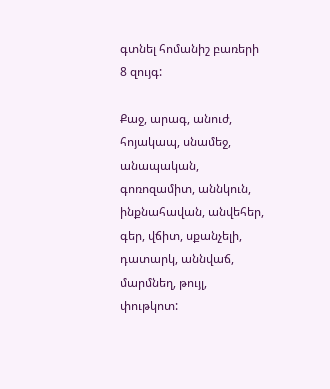գտնել հոմանիշ բառերի 8 զույգ:

Քաջ, արագ, անուժ, հոյակապ, սնամեջ, անապական, գոռոզամիտ, աննկուն, ինքնահավան, անվեհեր, գեր, վճիտ, սքանչելի, դատարկ, աննվաճ, մարմնեղ, թույլ, փութկոտ: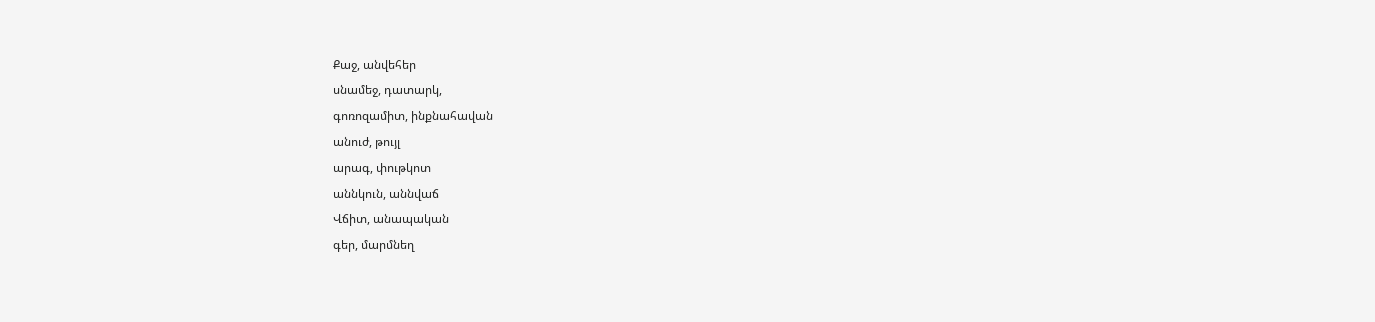Քաջ, անվեհեր
սնամեջ, դատարկ,
գոռոզամիտ, ինքնահավան
անուժ, թույլ
արագ, փութկոտ
աննկուն, աննվաճ
Վճիտ, անապական
գեր, մարմնեղ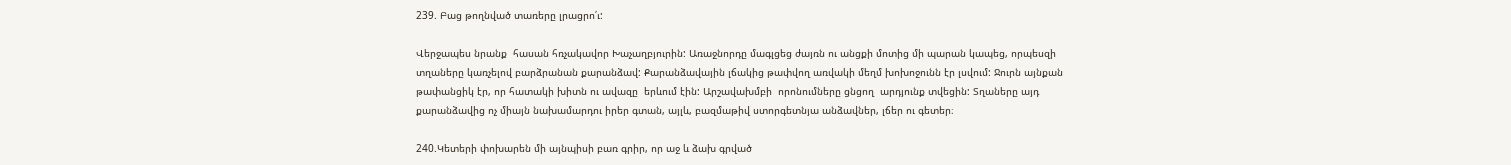239. Բաց թողնված տառերը լրացրո՛ւ:

Վերջապես նրանք  հասան հռչակավոր Խաչաղբյուրին: Առաջնորդը մագլցեց ժայռն ու անցքի մոտից մի պարան կապեց, որպեսզի տղաները կառչելով բարձրանան քարանձավ: Քարանձավային լճակից թափվող առվակի մեղմ խոխոջունն էր լսվում: Ջուրն այնքան թափանցիկ էր, որ հատակի խիտն ու ավազը  երևում էին: Արշավախմբի  որոնումները ցնցող  արդյունք տվեցին: Տղաները այդ քարանձավից ոչ միայն նախամարդու իրեր գտան, այլև, բազմաթիվ ստորգետնյա անձավներ, լճեր ու գետեր։

240.Կետերի փոխարեն մի այնպիսի բառ գրիր, որ աջ և ձախ գրված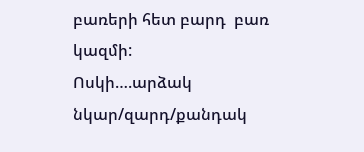բառերի հետ բարդ  բառ կազմի:
Ոսկի….արձակ
նկար/զարդ/քանդակ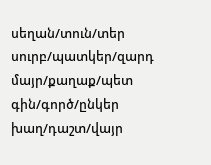սեղան/տուն/տեր
սուրբ/պատկեր/զարդ
մայր/քաղաք/պետ
գին/գործ/ընկեր
խաղ/դաշտ/վայր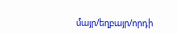մայր/եղբայր/որդի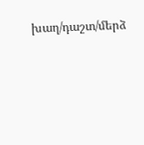խաղ/դաշտ/մերձ